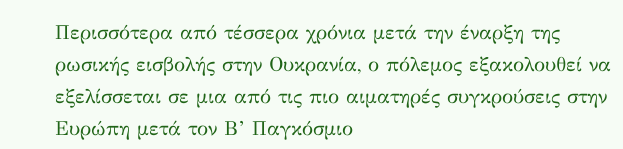Περισσότερα από τέσσερα χρόνια μετά την έναρξη της ρωσικής εισβολής στην Ουκρανία, ο πόλεμος εξακολουθεί να εξελίσσεται σε μια από τις πιο αιματηρές συγκρούσεις στην Ευρώπη μετά τον Β’ Παγκόσμιο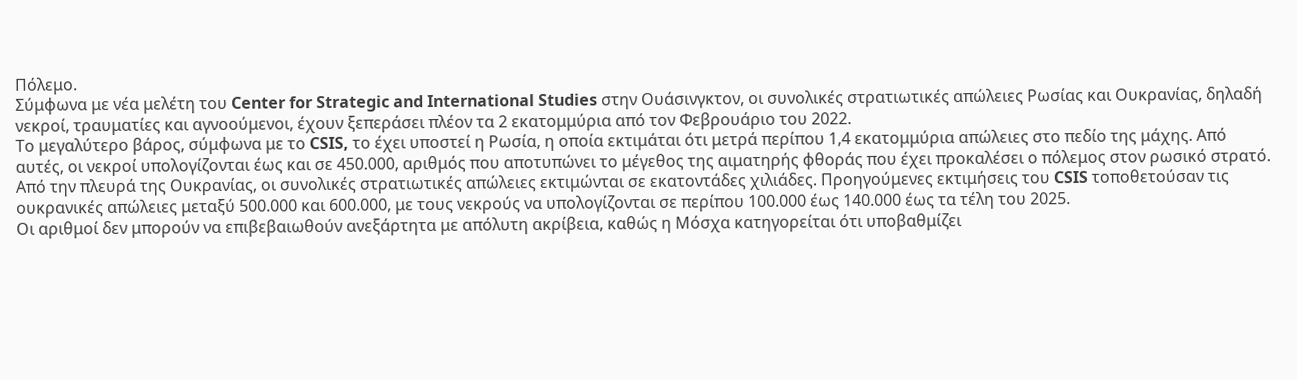Πόλεμο.
Σύμφωνα με νέα μελέτη του Center for Strategic and International Studies στην Ουάσινγκτον, οι συνολικές στρατιωτικές απώλειες Ρωσίας και Ουκρανίας, δηλαδή νεκροί, τραυματίες και αγνοούμενοι, έχουν ξεπεράσει πλέον τα 2 εκατομμύρια από τον Φεβρουάριο του 2022.
Το μεγαλύτερο βάρος, σύμφωνα με το CSIS, το έχει υποστεί η Ρωσία, η οποία εκτιμάται ότι μετρά περίπου 1,4 εκατομμύρια απώλειες στο πεδίο της μάχης. Από αυτές, οι νεκροί υπολογίζονται έως και σε 450.000, αριθμός που αποτυπώνει το μέγεθος της αιματηρής φθοράς που έχει προκαλέσει ο πόλεμος στον ρωσικό στρατό.
Από την πλευρά της Ουκρανίας, οι συνολικές στρατιωτικές απώλειες εκτιμώνται σε εκατοντάδες χιλιάδες. Προηγούμενες εκτιμήσεις του CSIS τοποθετούσαν τις ουκρανικές απώλειες μεταξύ 500.000 και 600.000, με τους νεκρούς να υπολογίζονται σε περίπου 100.000 έως 140.000 έως τα τέλη του 2025.
Οι αριθμοί δεν μπορούν να επιβεβαιωθούν ανεξάρτητα με απόλυτη ακρίβεια, καθώς η Μόσχα κατηγορείται ότι υποβαθμίζει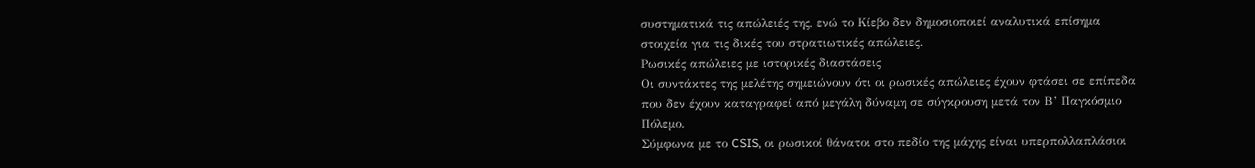συστηματικά τις απώλειές της, ενώ το Κίεβο δεν δημοσιοποιεί αναλυτικά επίσημα στοιχεία για τις δικές του στρατιωτικές απώλειες.
Ρωσικές απώλειες με ιστορικές διαστάσεις
Οι συντάκτες της μελέτης σημειώνουν ότι οι ρωσικές απώλειες έχουν φτάσει σε επίπεδα που δεν έχουν καταγραφεί από μεγάλη δύναμη σε σύγκρουση μετά τον Β’ Παγκόσμιο Πόλεμο.
Σύμφωνα με το CSIS, οι ρωσικοί θάνατοι στο πεδίο της μάχης είναι υπερπολλαπλάσιοι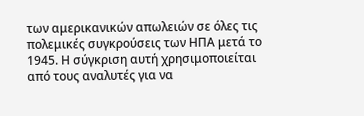των αμερικανικών απωλειών σε όλες τις πολεμικές συγκρούσεις των ΗΠΑ μετά το 1945. Η σύγκριση αυτή χρησιμοποιείται από τους αναλυτές για να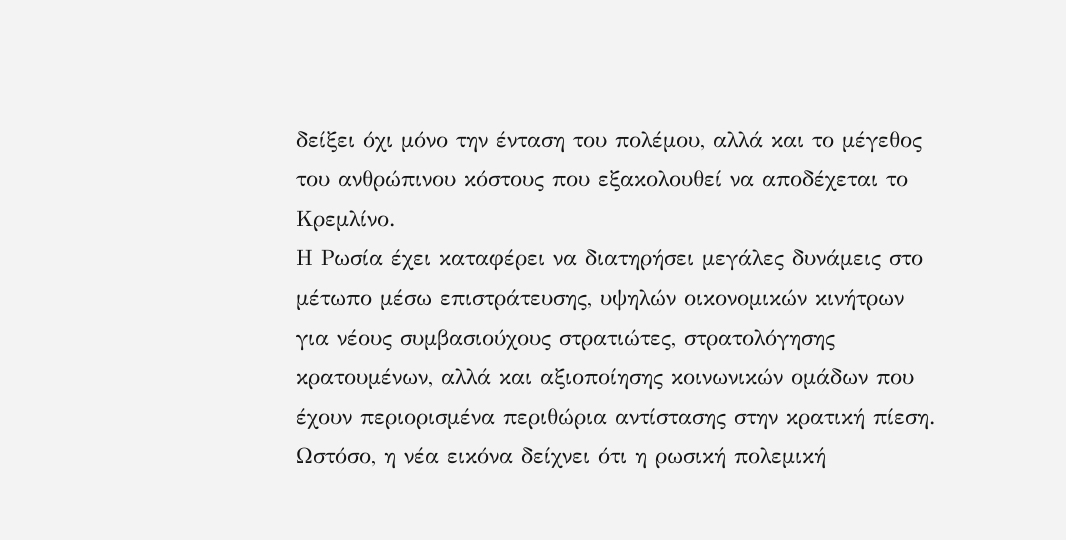δείξει όχι μόνο την ένταση του πολέμου, αλλά και το μέγεθος του ανθρώπινου κόστους που εξακολουθεί να αποδέχεται το Κρεμλίνο.
Η Ρωσία έχει καταφέρει να διατηρήσει μεγάλες δυνάμεις στο μέτωπο μέσω επιστράτευσης, υψηλών οικονομικών κινήτρων για νέους συμβασιούχους στρατιώτες, στρατολόγησης κρατουμένων, αλλά και αξιοποίησης κοινωνικών ομάδων που έχουν περιορισμένα περιθώρια αντίστασης στην κρατική πίεση.
Ωστόσο, η νέα εικόνα δείχνει ότι η ρωσική πολεμική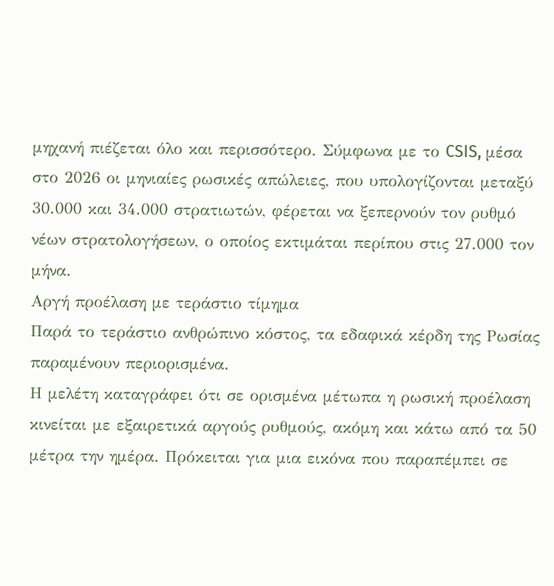μηχανή πιέζεται όλο και περισσότερο. Σύμφωνα με το CSIS, μέσα στο 2026 οι μηνιαίες ρωσικές απώλειες, που υπολογίζονται μεταξύ 30.000 και 34.000 στρατιωτών, φέρεται να ξεπερνούν τον ρυθμό νέων στρατολογήσεων, ο οποίος εκτιμάται περίπου στις 27.000 τον μήνα.
Αργή προέλαση με τεράστιο τίμημα
Παρά το τεράστιο ανθρώπινο κόστος, τα εδαφικά κέρδη της Ρωσίας παραμένουν περιορισμένα.
Η μελέτη καταγράφει ότι σε ορισμένα μέτωπα η ρωσική προέλαση κινείται με εξαιρετικά αργούς ρυθμούς, ακόμη και κάτω από τα 50 μέτρα την ημέρα. Πρόκειται για μια εικόνα που παραπέμπει σε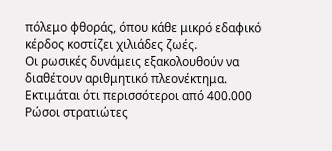πόλεμο φθοράς, όπου κάθε μικρό εδαφικό κέρδος κοστίζει χιλιάδες ζωές.
Οι ρωσικές δυνάμεις εξακολουθούν να διαθέτουν αριθμητικό πλεονέκτημα. Εκτιμάται ότι περισσότεροι από 400.000 Ρώσοι στρατιώτες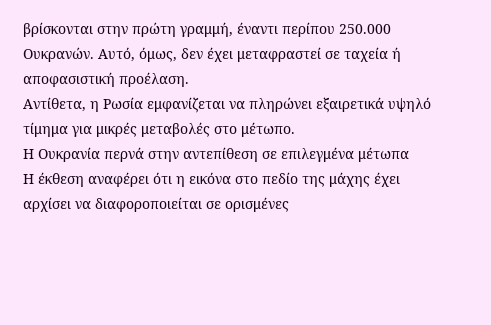βρίσκονται στην πρώτη γραμμή, έναντι περίπου 250.000 Ουκρανών. Αυτό, όμως, δεν έχει μεταφραστεί σε ταχεία ή αποφασιστική προέλαση.
Αντίθετα, η Ρωσία εμφανίζεται να πληρώνει εξαιρετικά υψηλό τίμημα για μικρές μεταβολές στο μέτωπο.
Η Ουκρανία περνά στην αντεπίθεση σε επιλεγμένα μέτωπα
Η έκθεση αναφέρει ότι η εικόνα στο πεδίο της μάχης έχει αρχίσει να διαφοροποιείται σε ορισμένες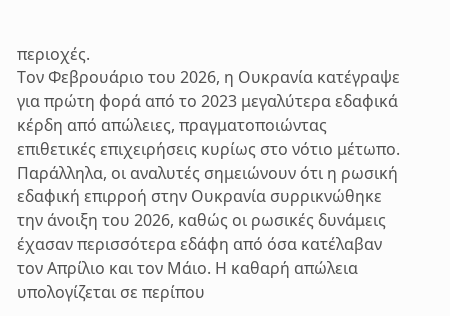περιοχές.
Τον Φεβρουάριο του 2026, η Ουκρανία κατέγραψε για πρώτη φορά από το 2023 μεγαλύτερα εδαφικά κέρδη από απώλειες, πραγματοποιώντας επιθετικές επιχειρήσεις κυρίως στο νότιο μέτωπο.
Παράλληλα, οι αναλυτές σημειώνουν ότι η ρωσική εδαφική επιρροή στην Ουκρανία συρρικνώθηκε την άνοιξη του 2026, καθώς οι ρωσικές δυνάμεις έχασαν περισσότερα εδάφη από όσα κατέλαβαν τον Απρίλιο και τον Μάιο. Η καθαρή απώλεια υπολογίζεται σε περίπου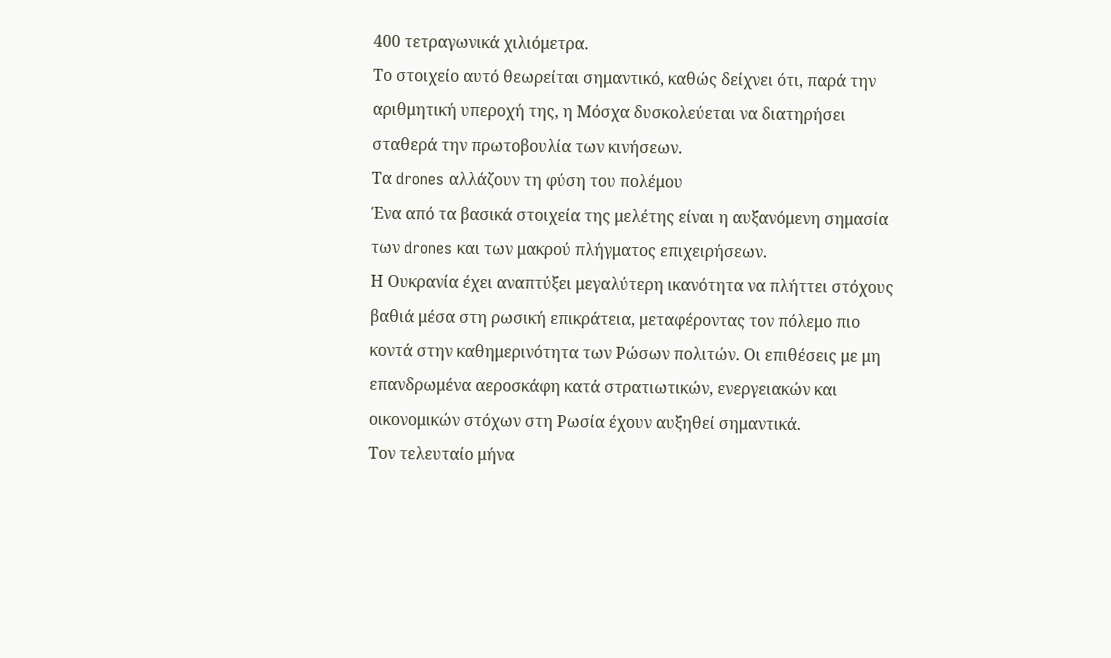400 τετραγωνικά χιλιόμετρα.
Το στοιχείο αυτό θεωρείται σημαντικό, καθώς δείχνει ότι, παρά την αριθμητική υπεροχή της, η Μόσχα δυσκολεύεται να διατηρήσει σταθερά την πρωτοβουλία των κινήσεων.
Τα drones αλλάζουν τη φύση του πολέμου
Ένα από τα βασικά στοιχεία της μελέτης είναι η αυξανόμενη σημασία των drones και των μακρού πλήγματος επιχειρήσεων.
Η Ουκρανία έχει αναπτύξει μεγαλύτερη ικανότητα να πλήττει στόχους βαθιά μέσα στη ρωσική επικράτεια, μεταφέροντας τον πόλεμο πιο κοντά στην καθημερινότητα των Ρώσων πολιτών. Οι επιθέσεις με μη επανδρωμένα αεροσκάφη κατά στρατιωτικών, ενεργειακών και οικονομικών στόχων στη Ρωσία έχουν αυξηθεί σημαντικά.
Τον τελευταίο μήνα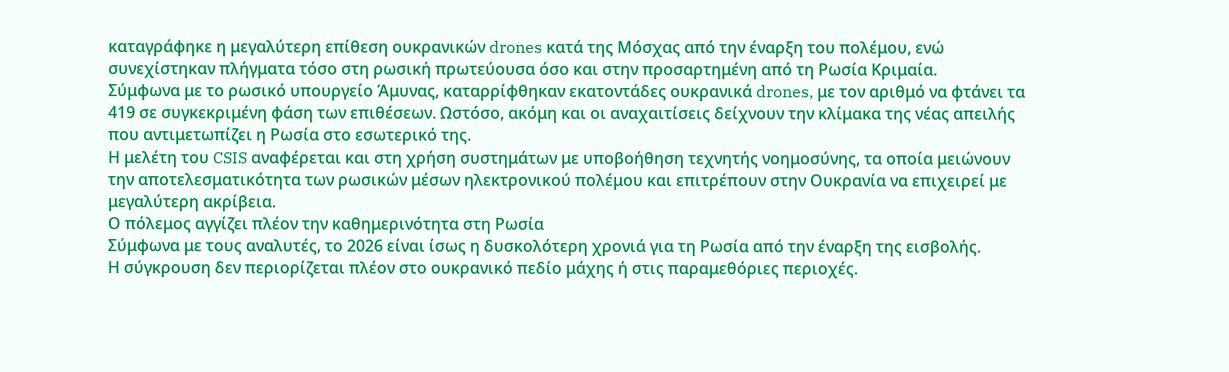καταγράφηκε η μεγαλύτερη επίθεση ουκρανικών drones κατά της Μόσχας από την έναρξη του πολέμου, ενώ συνεχίστηκαν πλήγματα τόσο στη ρωσική πρωτεύουσα όσο και στην προσαρτημένη από τη Ρωσία Κριμαία.
Σύμφωνα με το ρωσικό υπουργείο Άμυνας, καταρρίφθηκαν εκατοντάδες ουκρανικά drones, με τον αριθμό να φτάνει τα 419 σε συγκεκριμένη φάση των επιθέσεων. Ωστόσο, ακόμη και οι αναχαιτίσεις δείχνουν την κλίμακα της νέας απειλής που αντιμετωπίζει η Ρωσία στο εσωτερικό της.
Η μελέτη του CSIS αναφέρεται και στη χρήση συστημάτων με υποβοήθηση τεχνητής νοημοσύνης, τα οποία μειώνουν την αποτελεσματικότητα των ρωσικών μέσων ηλεκτρονικού πολέμου και επιτρέπουν στην Ουκρανία να επιχειρεί με μεγαλύτερη ακρίβεια.
Ο πόλεμος αγγίζει πλέον την καθημερινότητα στη Ρωσία
Σύμφωνα με τους αναλυτές, το 2026 είναι ίσως η δυσκολότερη χρονιά για τη Ρωσία από την έναρξη της εισβολής.
Η σύγκρουση δεν περιορίζεται πλέον στο ουκρανικό πεδίο μάχης ή στις παραμεθόριες περιοχές.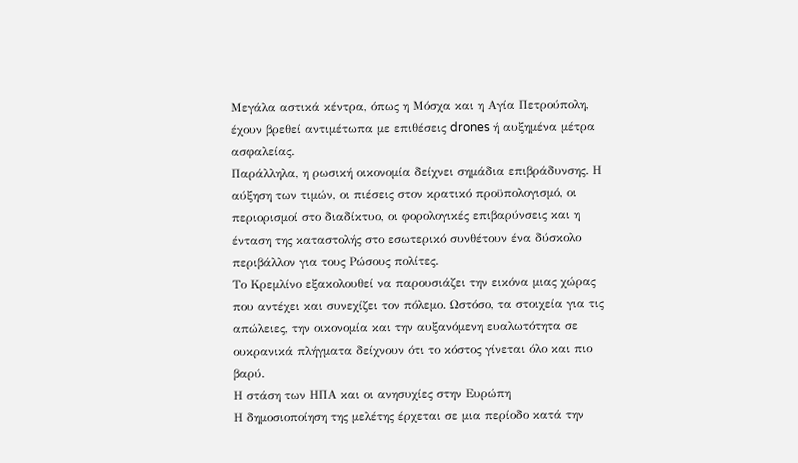Μεγάλα αστικά κέντρα, όπως η Μόσχα και η Αγία Πετρούπολη, έχουν βρεθεί αντιμέτωπα με επιθέσεις drones ή αυξημένα μέτρα ασφαλείας.
Παράλληλα, η ρωσική οικονομία δείχνει σημάδια επιβράδυνσης. Η αύξηση των τιμών, οι πιέσεις στον κρατικό προϋπολογισμό, οι περιορισμοί στο διαδίκτυο, οι φορολογικές επιβαρύνσεις και η ένταση της καταστολής στο εσωτερικό συνθέτουν ένα δύσκολο περιβάλλον για τους Ρώσους πολίτες.
Το Κρεμλίνο εξακολουθεί να παρουσιάζει την εικόνα μιας χώρας που αντέχει και συνεχίζει τον πόλεμο. Ωστόσο, τα στοιχεία για τις απώλειες, την οικονομία και την αυξανόμενη ευαλωτότητα σε ουκρανικά πλήγματα δείχνουν ότι το κόστος γίνεται όλο και πιο βαρύ.
Η στάση των ΗΠΑ και οι ανησυχίες στην Ευρώπη
Η δημοσιοποίηση της μελέτης έρχεται σε μια περίοδο κατά την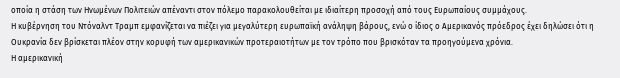οποία η στάση των Ηνωμένων Πολιτειών απέναντι στον πόλεμο παρακολουθείται με ιδιαίτερη προσοχή από τους Ευρωπαίους συμμάχους.
Η κυβέρνηση του Ντόναλντ Τραμπ εμφανίζεται να πιέζει για μεγαλύτερη ευρωπαϊκή ανάληψη βάρους, ενώ ο ίδιος ο Αμερικανός πρόεδρος έχει δηλώσει ότι η Ουκρανία δεν βρίσκεται πλέον στην κορυφή των αμερικανικών προτεραιοτήτων με τον τρόπο που βρισκόταν τα προηγούμενα χρόνια.
Η αμερικανική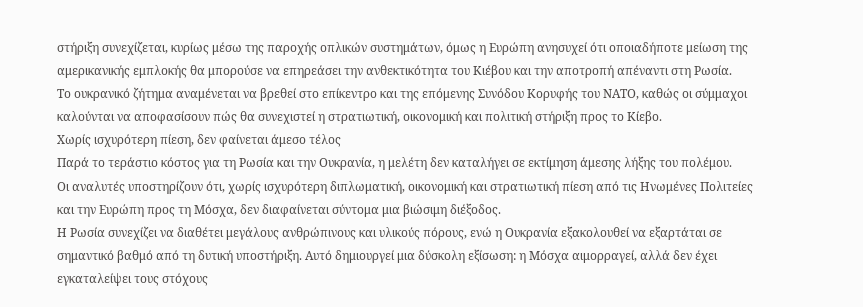στήριξη συνεχίζεται, κυρίως μέσω της παροχής οπλικών συστημάτων, όμως η Ευρώπη ανησυχεί ότι οποιαδήποτε μείωση της αμερικανικής εμπλοκής θα μπορούσε να επηρεάσει την ανθεκτικότητα του Κιέβου και την αποτροπή απέναντι στη Ρωσία.
Το ουκρανικό ζήτημα αναμένεται να βρεθεί στο επίκεντρο και της επόμενης Συνόδου Κορυφής του ΝΑΤΟ, καθώς οι σύμμαχοι καλούνται να αποφασίσουν πώς θα συνεχιστεί η στρατιωτική, οικονομική και πολιτική στήριξη προς το Κίεβο.
Χωρίς ισχυρότερη πίεση, δεν φαίνεται άμεσο τέλος
Παρά το τεράστιο κόστος για τη Ρωσία και την Ουκρανία, η μελέτη δεν καταλήγει σε εκτίμηση άμεσης λήξης του πολέμου.
Οι αναλυτές υποστηρίζουν ότι, χωρίς ισχυρότερη διπλωματική, οικονομική και στρατιωτική πίεση από τις Ηνωμένες Πολιτείες και την Ευρώπη προς τη Μόσχα, δεν διαφαίνεται σύντομα μια βιώσιμη διέξοδος.
Η Ρωσία συνεχίζει να διαθέτει μεγάλους ανθρώπινους και υλικούς πόρους, ενώ η Ουκρανία εξακολουθεί να εξαρτάται σε σημαντικό βαθμό από τη δυτική υποστήριξη. Αυτό δημιουργεί μια δύσκολη εξίσωση: η Μόσχα αιμορραγεί, αλλά δεν έχει εγκαταλείψει τους στόχους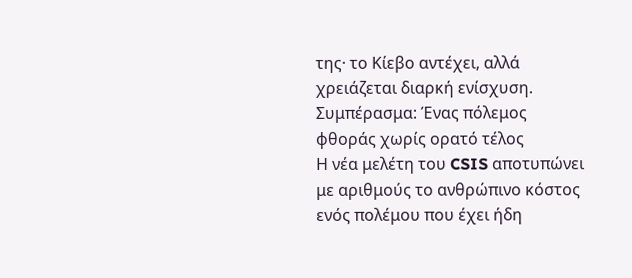της· το Κίεβο αντέχει, αλλά χρειάζεται διαρκή ενίσχυση.
Συμπέρασμα: Ένας πόλεμος φθοράς χωρίς ορατό τέλος
Η νέα μελέτη του CSIS αποτυπώνει με αριθμούς το ανθρώπινο κόστος ενός πολέμου που έχει ήδη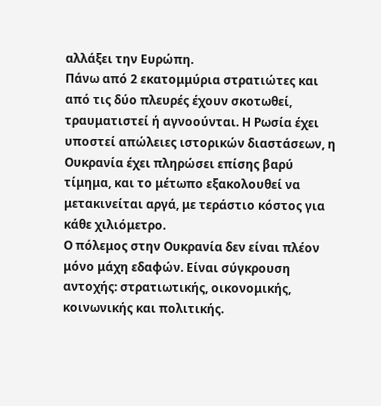αλλάξει την Ευρώπη.
Πάνω από 2 εκατομμύρια στρατιώτες και από τις δύο πλευρές έχουν σκοτωθεί, τραυματιστεί ή αγνοούνται. Η Ρωσία έχει υποστεί απώλειες ιστορικών διαστάσεων, η Ουκρανία έχει πληρώσει επίσης βαρύ τίμημα, και το μέτωπο εξακολουθεί να μετακινείται αργά, με τεράστιο κόστος για κάθε χιλιόμετρο.
Ο πόλεμος στην Ουκρανία δεν είναι πλέον μόνο μάχη εδαφών. Είναι σύγκρουση αντοχής: στρατιωτικής, οικονομικής, κοινωνικής και πολιτικής.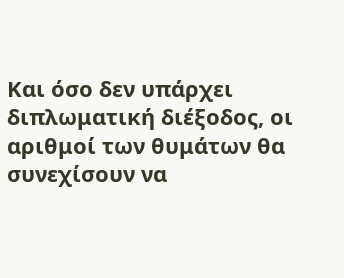Και όσο δεν υπάρχει διπλωματική διέξοδος, οι αριθμοί των θυμάτων θα συνεχίσουν να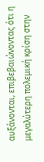αυξάνονται, επιβεβαιώνοντας ότι η μεγαλύτερη πολεμική κρίση στην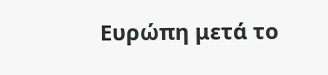Ευρώπη μετά το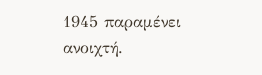1945 παραμένει ανοιχτή.